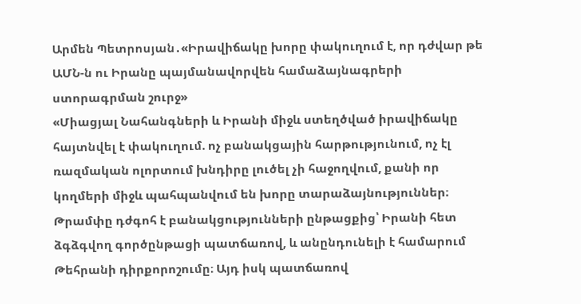Արմեն Պետրոսյան․«Իրավիճակը խորը փակուղում է, որ դժվար թե ԱՄՆ-ն ու Իրանը պայմանավորվեն համաձայնագրերի ստորագրման շուրջ»
«Միացյալ Նահանգների և Իրանի միջև ստեղծված իրավիճակը հայտնվել է փակուղում. ոչ բանակցային հարթությունում, ոչ էլ ռազմական ոլորտում խնդիրը լուծել չի հաջողվում, քանի որ կողմերի միջև պահպանվում են խորը տարաձայնություններ։ Թրամփը դժգոհ է բանակցությունների ընթացքից՝ Իրանի հետ ձգձգվող գործընթացի պատճառով, և անընդունելի է համարում Թեհրանի դիրքորոշումը։ Այդ իսկ պատճառով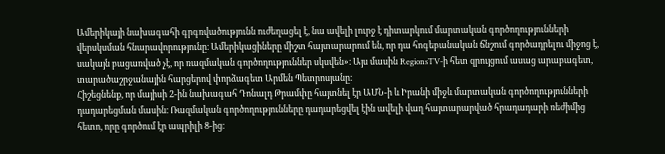Ամերիկայի նախագահի գրգռվածությունն ուժեղացել է, նա ավելի լուրջ է դիտարկում մարտական գործողությունների վերսկսման հնարավորությունը։ Ամերիկացիները միշտ հայտարարում են, որ դա հոգեբանական ճնշում գործադրելու միջոց է, սակայն բացառված չէ, որ ռազմական գործողություններ սկսվեն»։ Այս մասին RegionsTV-ի հետ զրույցում ասաց արաբագետ, տարածաշրջանային հարցերով փորձագետ Արմեն Պետրոսյանը։
Հիշեցնենք, որ մայիսի 2-ին նախագահ Դոնալդ Թրամփը հայտնել էր ԱՄՆ-ի և Իրանի միջև մարտական գործողությունների դադարեցման մասին։ Ռազմական գործողությունները դադարեցվել էին ավելի վաղ հայտարարված հրադադարի ռեժիմից հետո, որը գործում էր ապրիլի 8-ից։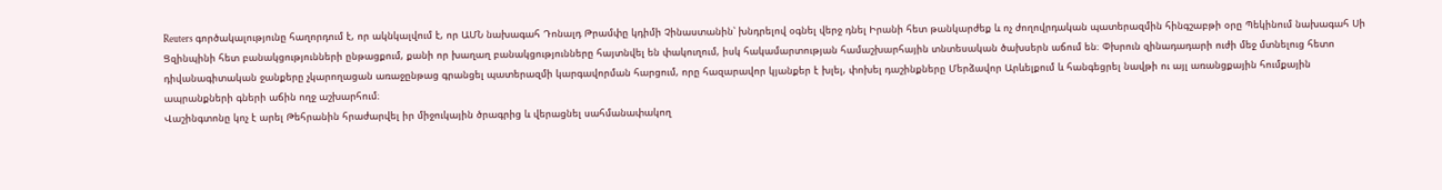Reuters գործակալությունը հաղորդում է, որ ակնկալվում է, որ ԱՄՆ նախագահ Դոնալդ Թրամփը կդիմի Չինաստանին՝ խնդրելով օգնել վերջ դնել Իրանի հետ թանկարժեք և ոչ ժողովրդական պատերազմին հինգշաբթի օրը Պեկինում նախագահ Սի Ցզինպինի հետ բանակցությունների ընթացքում, քանի որ խաղաղ բանակցությունները հայտնվել են փակուղում, իսկ հակամարտության համաշխարհային տնտեսական ծախսերն աճում են։ Փխրուն զինադադարի ուժի մեջ մտնելուց հետո դիվանագիտական ջանքերը չկարողացան առաջընթաց գրանցել պատերազմի կարգավորման հարցում, որը հազարավոր կյանքեր է խլել, փոխել դաշինքները Մերձավոր Արևելքում և հանգեցրել նավթի ու այլ առանցքային հումքային ապրանքների գների աճին ողջ աշխարհում։
Վաշինգտոնը կոչ է արել Թեհրանին հրաժարվել իր միջուկային ծրագրից և վերացնել սահմանափակող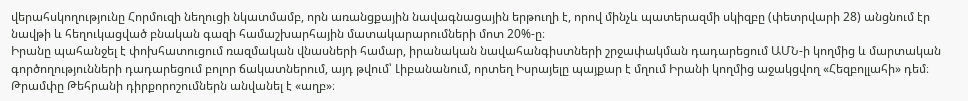վերահսկողությունը Հորմուզի նեղուցի նկատմամբ, որն առանցքային նավագնացային երթուղի է, որով մինչև պատերազմի սկիզբը (փետրվարի 28) անցնում էր նավթի և հեղուկացված բնական գազի համաշխարհային մատակարարումների մոտ 20%-ը։
Իրանը պահանջել է փոխհատուցում ռազմական վնասների համար, իրանական նավահանգիստների շրջափակման դադարեցում ԱՄՆ-ի կողմից և մարտական գործողությունների դադարեցում բոլոր ճակատներում, այդ թվում՝ Լիբանանում, որտեղ Իսրայելը պայքար է մղում Իրանի կողմից աջակցվող «Հեզբոլլահի» դեմ։ Թրամփը Թեհրանի դիրքորոշումներն անվանել է «աղբ»։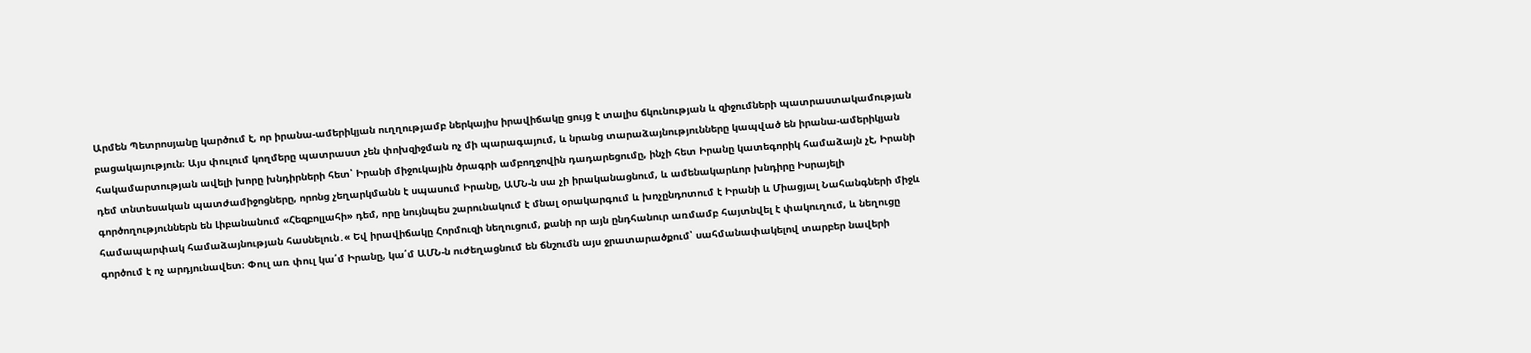Արմեն Պետրոսյանը կարծում է, որ իրանա-ամերիկյան ուղղությամբ ներկայիս իրավիճակը ցույց է տալիս ճկունության և զիջումների պատրաստակամության բացակայություն։ Այս փուլում կողմերը պատրաստ չեն փոխզիջման ոչ մի պարագայում, և նրանց տարաձայնությունները կապված են իրանա-ամերիկյան հակամարտության ավելի խորը խնդիրների հետ՝ Իրանի միջուկային ծրագրի ամբողջովին դադարեցումը, ինչի հետ Իրանը կատեգորիկ համաձայն չէ, Իրանի դեմ տնտեսական պատժամիջոցները, որոնց չեղարկմանն է սպասում Իրանը, ԱՄՆ-ն սա չի իրականացնում, և ամենակարևոր խնդիրը Իսրայելի գործողություններն են Լիբանանում «Հեզբոլլահի» դեմ, որը նույնպես շարունակում է մնալ օրակարգում և խոչընդոտում է Իրանի և Միացյալ Նահանգների միջև համապարփակ համաձայնության հասնելուն․« Եվ իրավիճակը Հորմուզի նեղուցում, քանի որ այն ընդհանուր առմամբ հայտնվել է փակուղում, և նեղուցը գործում է ոչ արդյունավետ։ Փուլ առ փուլ կա՛մ Իրանը, կա՛մ ԱՄՆ-ն ուժեղացնում են ճնշումն այս ջրատարածքում՝ սահմանափակելով տարբեր նավերի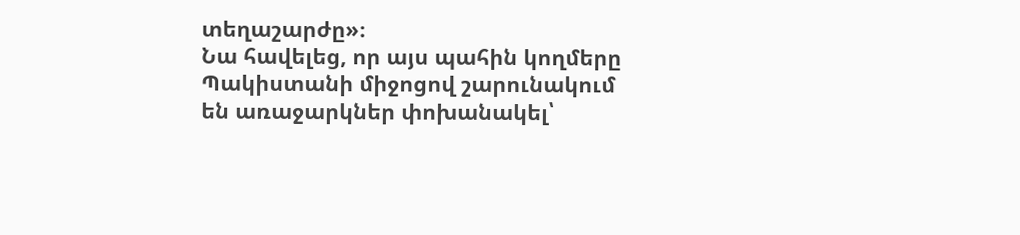տեղաշարժը»։
Նա հավելեց, որ այս պահին կողմերը Պակիստանի միջոցով շարունակում են առաջարկներ փոխանակել՝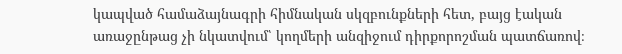կապված համաձայնագրի հիմնական սկզբունքների հետ, բայց էական առաջընթաց չի նկատվում՝ կողմերի անզիջում դիրքորոշման պատճառով։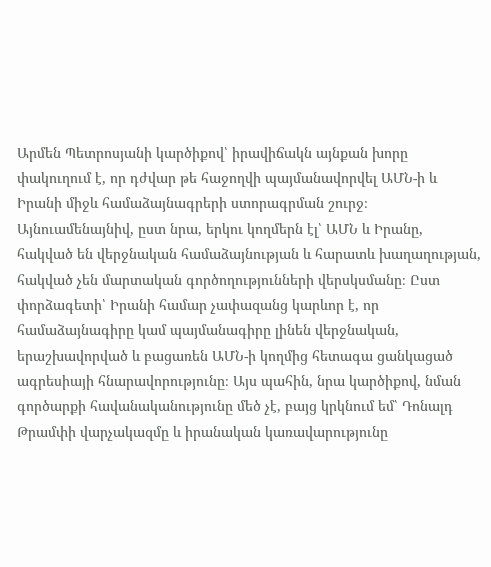Արմեն Պետրոսյանի կարծիքով՝ իրավիճակն այնքան խորը փակուղում է, որ դժվար թե հաջողվի պայմանավորվել ԱՄՆ-ի և Իրանի միջև համաձայնագրերի ստորագրման շուրջ։ Այնուամենայնիվ, ըստ նրա, երկու կողմերն էլ՝ ԱՄՆ և Իրանը, հակված են վերջնական համաձայնության և հարատև խաղաղության, հակված չեն մարտական գործողությունների վերսկսմանը։ Ըստ փորձագետի՝ Իրանի համար չափազանց կարևոր է, որ համաձայնագիրը կամ պայմանագիրը լինեն վերջնական, երաշխավորված և բացառեն ԱՄՆ-ի կողմից հետագա ցանկացած ագրեսիայի հնարավորությունը։ Այս պահին, նրա կարծիքով, նման գործարքի հավանականությունը մեծ չէ, բայց կրկնում եմ՝ Դոնալդ Թրամփի վարչակազմը և իրանական կառավարությունը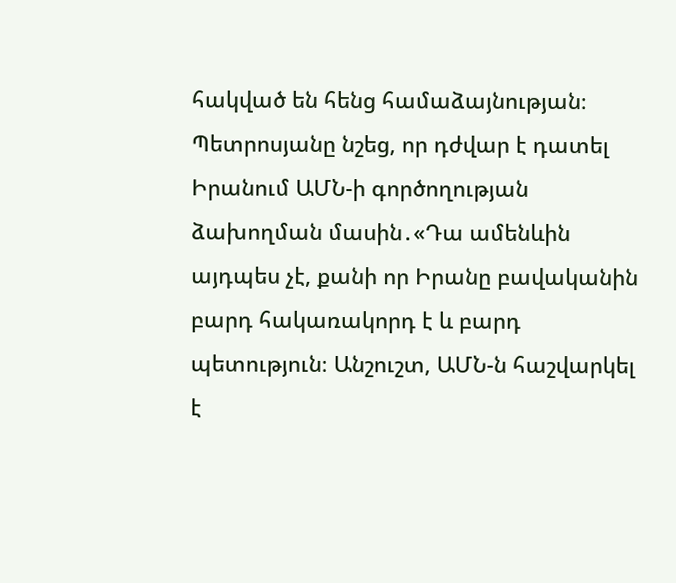հակված են հենց համաձայնության։
Պետրոսյանը նշեց, որ դժվար է դատել Իրանում ԱՄՆ-ի գործողության ձախողման մասին․«Դա ամենևին այդպես չէ, քանի որ Իրանը բավականին բարդ հակառակորդ է և բարդ պետություն։ Անշուշտ, ԱՄՆ-ն հաշվարկել է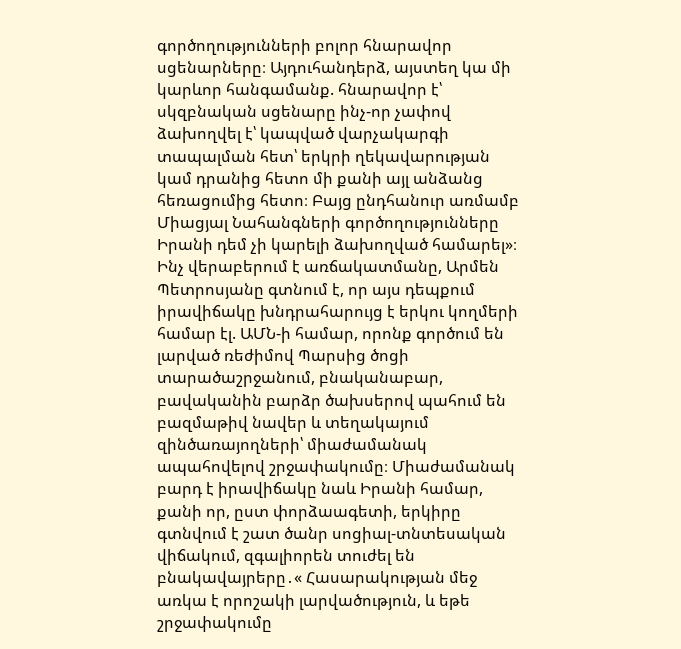գործողությունների բոլոր հնարավոր սցենարները։ Այդուհանդերձ, այստեղ կա մի կարևոր հանգամանք. հնարավոր է՝ սկզբնական սցենարը ինչ-որ չափով ձախողվել է՝ կապված վարչակարգի տապալման հետ՝ երկրի ղեկավարության կամ դրանից հետո մի քանի այլ անձանց հեռացումից հետո։ Բայց ընդհանուր առմամբ Միացյալ Նահանգների գործողությունները Իրանի դեմ չի կարելի ձախողված համարել»։
Ինչ վերաբերում է առճակատմանը, Արմեն Պետրոսյանը գտնում է, որ այս դեպքում իրավիճակը խնդրահարույց է երկու կողմերի համար էլ. ԱՄՆ-ի համար, որոնք գործում են լարված ռեժիմով Պարսից ծոցի տարածաշրջանում, բնականաբար, բավականին բարձր ծախսերով պահում են բազմաթիվ նավեր և տեղակայում զինծառայողների՝ միաժամանակ ապահովելով շրջափակումը։ Միաժամանակ բարդ է իրավիճակը նաև Իրանի համար, քանի որ, ըստ փորձաագետի, երկիրը գտնվում է շատ ծանր սոցիալ-տնտեսական վիճակում, զգալիորեն տուժել են բնակավայրերը․« Հասարակության մեջ առկա է որոշակի լարվածություն, և եթե շրջափակումը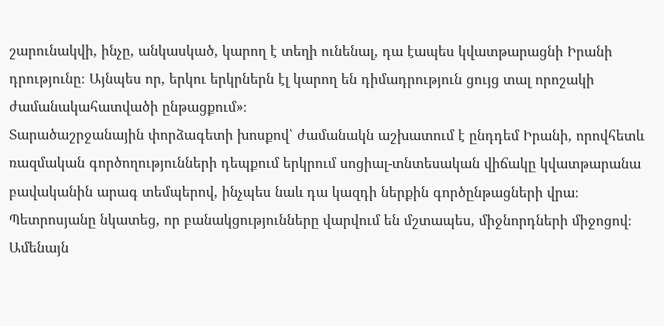շարունակվի, ինչը, անկասկած, կարող է տեղի ունենալ, դա էապես կվատթարացնի Իրանի դրությունը։ Այնպես որ, երկու երկրներն էլ կարող են դիմադրություն ցույց տալ որոշակի ժամանակահատվածի ընթացքում»։
Տարածաշրջանային փորձագետի խոսքով՝ ժամանակն աշխատում է ընդդեմ Իրանի, որովհետև ռազմական գործողությունների դեպքում երկրում սոցիալ-տնտեսական վիճակը կվատթարանա բավականին արագ տեմպերով, ինչպես նաև դա կազդի ներքին գործընթացների վրա։
Պետրոսյանը նկատեց, որ բանակցությունները վարվում են մշտապես, միջնորդների միջոցով։ Ամենայն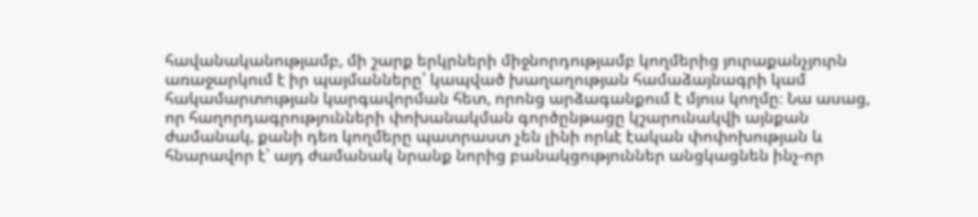հավանականությամբ, մի շարք երկրների միջնորդությամբ կողմերից յուրաքանչյուրն առաջարկում է իր պայմանները՝ կապված խաղաղության համաձայնագրի կամ հակամարտության կարգավորման հետ, որոնց արձագանքում է մյուս կողմը։ Նա ասաց, որ հաղորդագրությունների փոխանակման գործընթացը կշարունակվի այնքան ժամանակ, քանի դեռ կողմերը պատրաստ չեն լինի որևէ էական փոփոխության և հնարավոր է՝ այդ ժամանակ նրանք նորից բանակցություններ անցկացնեն ինչ-որ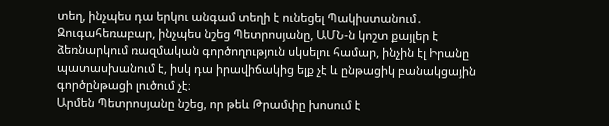տեղ, ինչպես դա երկու անգամ տեղի է ունեցել Պակիստանում․ Զուգահեռաբար, ինչպես նշեց Պետրոսյանը, ԱՄՆ-ն կոշտ քայլեր է ձեռնարկում ռազմական գործողություն սկսելու համար, ինչին էլ Իրանը պատասխանում է, իսկ դա իրավիճակից ելք չէ և ընթացիկ բանակցային գործընթացի լուծում չէ։
Արմեն Պետրոսյանը նշեց, որ թեև Թրամփը խոսում է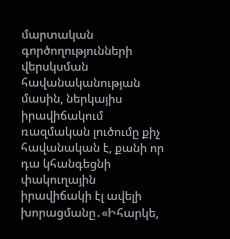մարտական գործողությունների վերսկսման հավանականության մասին, ներկայիս իրավիճակում ռազմական լուծումը քիչ հավանական է, քանի որ դա կհանգեցնի փակուղային իրավիճակի էլ ավելի խորացմանը․«Իհարկե,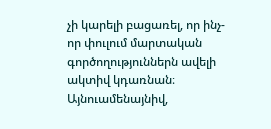չի կարելի բացառել, որ ինչ-որ փուլում մարտական գործողություններն ավելի ակտիվ կդառնան։ Այնուամենայնիվ,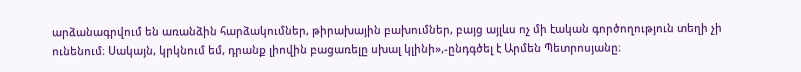արձանագրվում են առանձին հարձակումներ, թիրախային բախումներ, բայց այլևս ոչ մի էական գործողություն տեղի չի ունենում։ Սակայն, կրկնում եմ, դրանք լիովին բացառելը սխալ կլինի»,-ընդգծել է Արմեն Պետրոսյանը։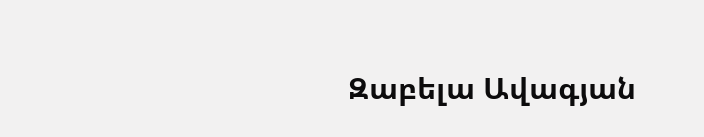Զաբելա Ավագյան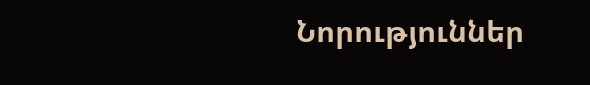Նորություններ